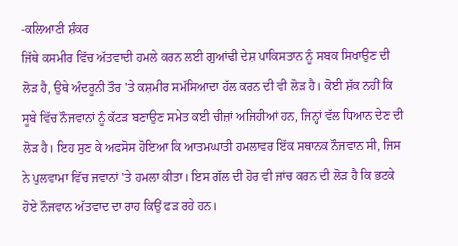-ਕਲਿਆਣੀ ਸ਼ੰਕਰ
ਜਿੱਥੇ ਕਸਮੀਰ ਵਿੱਚ ਅੱਤਵਾਦੀ ਹਮਲੇ ਕਰਨ ਲਈ ਗੁਆਂਢੀ ਦੇਸ਼ ਪਾਕਿਸਤਾਨ ਨੂੰ ਸਬਕ ਸਿਖਾਉਣ ਦੀ ਲੋੜ ਹੈ, ਉਥੇ ਅੰਦਰੂਨੀ ਤੌਰ 'ਤੇ ਕਸ਼ਮੀਰ ਸਮੱਸਿਆਦਾ ਹੱਲ ਕਰਨ ਦੀ ਵੀ ਲੋੜ ਹੈ। ਕੋਈ ਸ਼ੱਕ ਨਹੀਂ ਕਿ ਸੂਬੇ ਵਿੱਚ ਨੌਜਵਾਨਾਂ ਨੂੰ ਕੱਟੜ ਬਣਾਉਣ ਸਮੇਤ ਕਈ ਚੀਜ਼ਾਂ ਅਜਿਹੀਆਂ ਹਨ, ਜਿਨ੍ਹਾਂ ਵੱਲ ਧਿਆਨ ਦੇਣ ਦੀ ਲੋੜ ਹੈ। ਇਹ ਸੁਣ ਕੇ ਅਫਸੋਸ ਹੋਇਆ ਕਿ ਆਤਮਘਾਤੀ ਹਮਲਾਵਰ ਇੱਕ ਸਥਾਨਕ ਨੌਜਵਾਨ ਸੀ, ਜਿਸ ਨੇ ਪੁਲਵਾਮਾ ਵਿੱਚ ਜਵਾਨਾਂ 'ਤੇ ਹਮਲਾ ਕੀਤਾ। ਇਸ ਗੱਲ ਦੀ ਹੋਰ ਵੀ ਜਾਂਚ ਕਰਨ ਦੀ ਲੋੜ ਹੈ ਕਿ ਭਟਕੇ ਹੋਏ ਨੌਜਵਾਨ ਅੱਤਵਾਦ ਦਾ ਰਾਹ ਕਿਉਂ ਫੜ ਰਹੇ ਹਨ।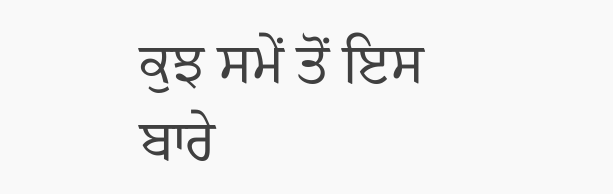ਕੁਝ ਸਮੇਂ ਤੋਂ ਇਸ ਬਾਰੇ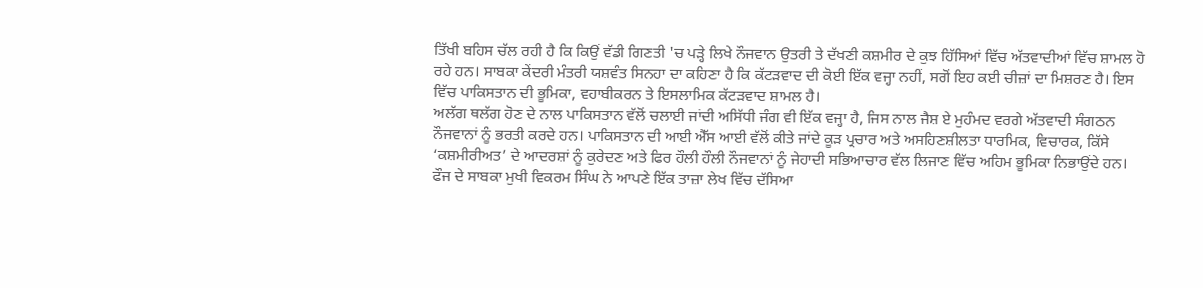ਤਿੱਖੀ ਬਹਿਸ ਚੱਲ ਰਹੀ ਹੈ ਕਿ ਕਿਉਂ ਵੱਡੀ ਗਿਣਤੀ 'ਚ ਪੜ੍ਹੇ ਲਿਖੇ ਨੌਜਵਾਨ ਉਤਰੀ ਤੇ ਦੱਖਣੀ ਕਸ਼ਮੀਰ ਦੇ ਕੁਝ ਹਿੱਸਿਆਂ ਵਿੱਚ ਅੱਤਵਾਦੀਆਂ ਵਿੱਚ ਸ਼ਾਮਲ ਹੋ ਰਹੇ ਹਨ। ਸਾਬਕਾ ਕੇਂਦਰੀ ਮੰਤਰੀ ਯਸ਼ਵੰਤ ਸਿਨਹਾ ਦਾ ਕਹਿਣਾ ਹੈ ਕਿ ਕੱਟੜਵਾਦ ਦੀ ਕੋਈ ਇੱਕ ਵਜ੍ਹਾ ਨਹੀਂ, ਸਗੋਂ ਇਹ ਕਈ ਚੀਜ਼ਾਂ ਦਾ ਮਿਸ਼ਰਣ ਹੈ। ਇਸ ਵਿੱਚ ਪਾਕਿਸਤਾਨ ਦੀ ਭੂਮਿਕਾ, ਵਹਾਬੀਕਰਨ ਤੇ ਇਸਲਾਮਿਕ ਕੱਟੜਵਾਦ ਸ਼ਾਮਲ ਹੈ।
ਅਲੱਗ ਥਲੱਗ ਹੋਣ ਦੇ ਨਾਲ ਪਾਕਿਸਤਾਨ ਵੱਲੋਂ ਚਲਾਈ ਜਾਂਦੀ ਅਸਿੱਧੀ ਜੰਗ ਵੀ ਇੱਕ ਵਜ੍ਹਾ ਹੈ, ਜਿਸ ਨਾਲ ਜੈਸ਼ ਏ ਮੁਹੰਮਦ ਵਰਗੇ ਅੱਤਵਾਦੀ ਸੰਗਠਨ ਨੌਜਵਾਨਾਂ ਨੂੰ ਭਰਤੀ ਕਰਦੇ ਹਨ। ਪਾਕਿਸਤਾਨ ਦੀ ਆਈ ਐੱਸ ਆਈ ਵੱਲੋਂ ਕੀਤੇ ਜਾਂਦੇ ਕੂੜ ਪ੍ਰਚਾਰ ਅਤੇ ਅਸਹਿਣਸ਼ੀਲਤਾ ਧਾਰਮਿਕ, ਵਿਚਾਰਕ, ਕਿੱਸੇ ‘ਕਸ਼ਮੀਰੀਅਤ’ ਦੇ ਆਦਰਸ਼ਾਂ ਨੂੰ ਕੁਰੇਦਣ ਅਤੇ ਫਿਰ ਹੌਲੀ ਹੌਲੀ ਨੌਜਵਾਨਾਂ ਨੂੰ ਜੇਹਾਦੀ ਸਭਿਆਚਾਰ ਵੱਲ ਲਿਜਾਣ ਵਿੱਚ ਅਹਿਮ ਭੂਮਿਕਾ ਨਿਭਾਉਂਦੇ ਹਨ।
ਫੌਜ ਦੇ ਸਾਬਕਾ ਮੁਖੀ ਵਿਕਰਮ ਸਿੰਘ ਨੇ ਆਪਣੇ ਇੱਕ ਤਾਜ਼ਾ ਲੇਖ ਵਿੱਚ ਦੱਸਿਆ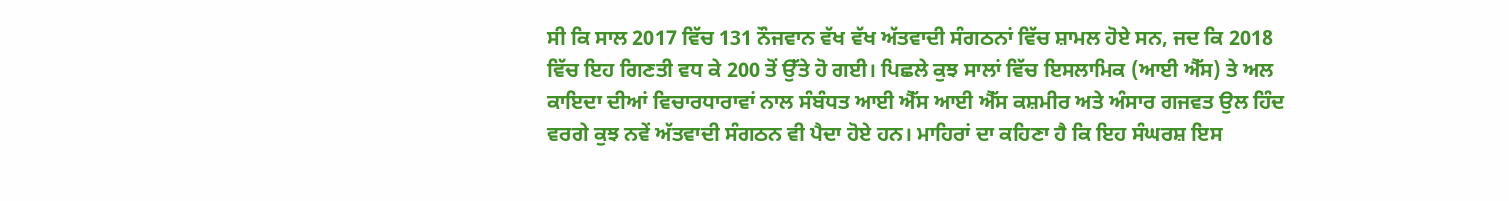ਸੀ ਕਿ ਸਾਲ 2017 ਵਿੱਚ 131 ਨੌਜਵਾਨ ਵੱਖ ਵੱਖ ਅੱਤਵਾਦੀ ਸੰਗਠਨਾਂ ਵਿੱਚ ਸ਼ਾਮਲ ਹੋਏ ਸਨ, ਜਦ ਕਿ 2018 ਵਿੱਚ ਇਹ ਗਿਣਤੀ ਵਧ ਕੇ 200 ਤੋਂ ਉੱਤੇ ਹੋ ਗਈ। ਪਿਛਲੇ ਕੁਝ ਸਾਲਾਂ ਵਿੱਚ ਇਸਲਾਮਿਕ (ਆਈ ਐੱਸ) ਤੇ ਅਲ ਕਾਇਦਾ ਦੀਆਂ ਵਿਚਾਰਧਾਰਾਵਾਂ ਨਾਲ ਸੰਬੰਧਤ ਆਈ ਐੱਸ ਆਈ ਐੱਸ ਕਸ਼ਮੀਰ ਅਤੇ ਅੰਸਾਰ ਗਜਵਤ ਉਲ ਹਿੰਦ ਵਰਗੇ ਕੁਝ ਨਵੇਂ ਅੱਤਵਾਦੀ ਸੰਗਠਨ ਵੀ ਪੈਦਾ ਹੋਏ ਹਨ। ਮਾਹਿਰਾਂ ਦਾ ਕਹਿਣਾ ਹੈ ਕਿ ਇਹ ਸੰਘਰਸ਼ ਇਸ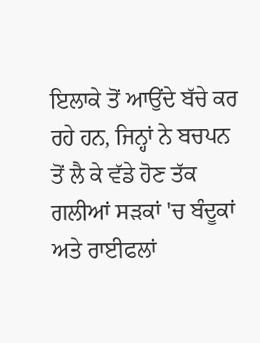ਇਲਾਕੇ ਤੋਂ ਆਉਂਦੇ ਬੱਚੇ ਕਰ ਰਹੇ ਹਨ, ਜਿਨ੍ਹਾਂ ਨੇ ਬਚਪਨ ਤੋਂ ਲੈ ਕੇ ਵੱਡੇ ਹੋਣ ਤੱਕ ਗਲੀਆਂ ਸੜਕਾਂ 'ਚ ਬੰਦੂਕਾਂ ਅਤੇ ਰਾਈਫਲਾਂ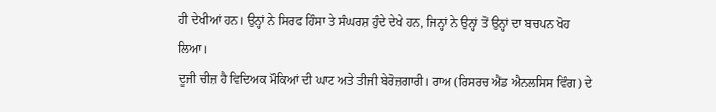ਹੀ ਦੇਖੀਆਂ ਹਨ। ਉਨ੍ਹਾਂ ਨੇ ਸਿਰਫ ਹਿੰਸਾ ਤੇ ਸੰਘਰਸ਼ ਹੁੰਦੇ ਦੇਖੇ ਹਨ, ਜਿਨ੍ਹਾਂ ਨੇ ਉਨ੍ਹਾਂ ਤੋਂ ਉਨ੍ਹਾਂ ਦਾ ਬਚਪਨ ਖੋਹ ਲਿਆ।
ਦੂਜੀ ਚੀਜ਼ ਹੈ ਵਿਦਿਅਕ ਮੌਕਿਆਂ ਦੀ ਘਾਟ ਅਤੇ ਤੀਜੀ ਬੇਰੋਜ਼ਗਾਰੀ। ਰਾਅ (ਰਿਸਰਚ ਐਂਡ ਐਨਲਸਿਸ ਵਿੰਗ) ਦੇ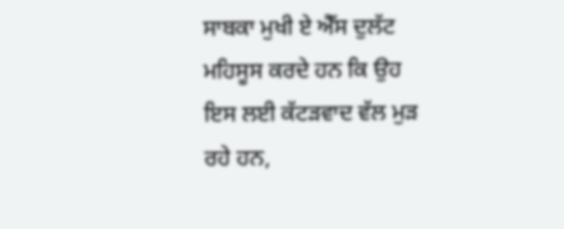ਸਾਬਕਾ ਮੁਖੀ ਏ ਐੱਸ ਦੁਲੱਟ ਮਹਿਸੂਸ ਕਰਦੇ ਹਨ ਕਿ ਉਹ ਇਸ ਲਈ ਕੱਟੜਵਾਦ ਵੱਲ ਮੁੜ ਰਹੇ ਹਨ,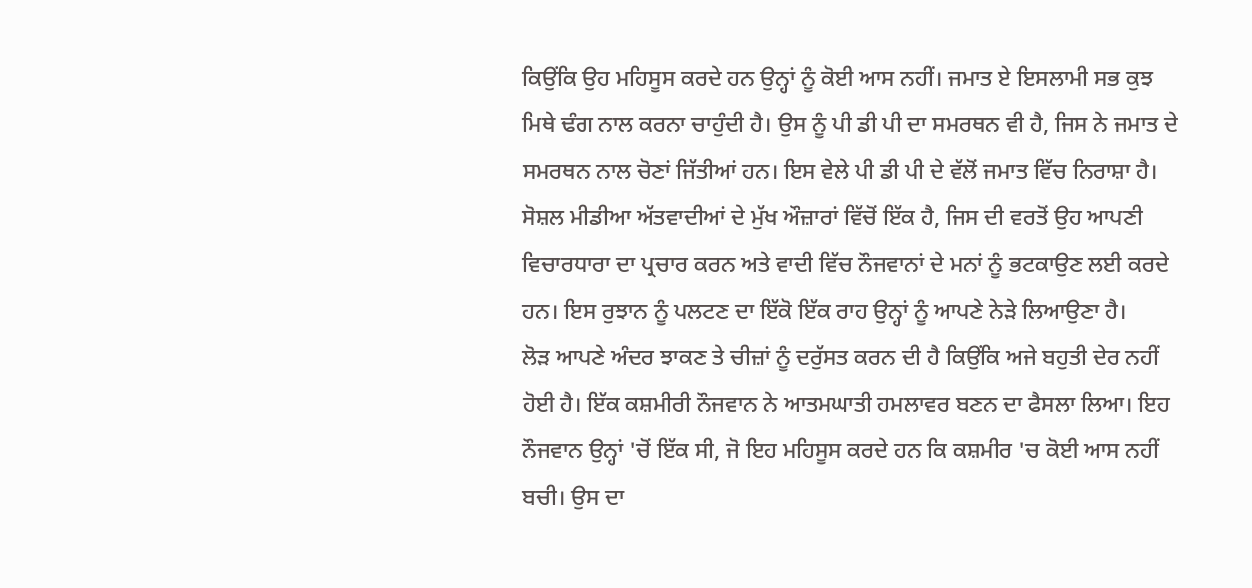ਕਿਉਂਕਿ ਉਹ ਮਹਿਸੂਸ ਕਰਦੇ ਹਨ ਉਨ੍ਹਾਂ ਨੂੰ ਕੋਈ ਆਸ ਨਹੀਂ। ਜਮਾਤ ਏ ਇਸਲਾਮੀ ਸਭ ਕੁਝ ਮਿਥੇ ਢੰਗ ਨਾਲ ਕਰਨਾ ਚਾਹੁੰਦੀ ਹੈ। ਉਸ ਨੂੰ ਪੀ ਡੀ ਪੀ ਦਾ ਸਮਰਥਨ ਵੀ ਹੈ, ਜਿਸ ਨੇ ਜਮਾਤ ਦੇ ਸਮਰਥਨ ਨਾਲ ਚੋਣਾਂ ਜਿੱਤੀਆਂ ਹਨ। ਇਸ ਵੇਲੇ ਪੀ ਡੀ ਪੀ ਦੇ ਵੱਲੋਂ ਜਮਾਤ ਵਿੱਚ ਨਿਰਾਸ਼ਾ ਹੈ। ਸੋਸ਼ਲ ਮੀਡੀਆ ਅੱਤਵਾਦੀਆਂ ਦੇ ਮੁੱਖ ਔਜ਼ਾਰਾਂ ਵਿੱਚੋਂ ਇੱਕ ਹੈ, ਜਿਸ ਦੀ ਵਰਤੋਂ ਉਹ ਆਪਣੀ ਵਿਚਾਰਧਾਰਾ ਦਾ ਪ੍ਰਚਾਰ ਕਰਨ ਅਤੇ ਵਾਦੀ ਵਿੱਚ ਨੌਜਵਾਨਾਂ ਦੇ ਮਨਾਂ ਨੂੰ ਭਟਕਾਉਣ ਲਈ ਕਰਦੇ ਹਨ। ਇਸ ਰੁਝਾਨ ਨੂੰ ਪਲਟਣ ਦਾ ਇੱਕੋ ਇੱਕ ਰਾਹ ਉਨ੍ਹਾਂ ਨੂੰ ਆਪਣੇ ਨੇੜੇ ਲਿਆਉਣਾ ਹੈ।
ਲੋੜ ਆਪਣੇ ਅੰਦਰ ਝਾਕਣ ਤੇ ਚੀਜ਼ਾਂ ਨੂੰ ਦਰੁੱਸਤ ਕਰਨ ਦੀ ਹੈ ਕਿਉਂਕਿ ਅਜੇ ਬਹੁਤੀ ਦੇਰ ਨਹੀਂ ਹੋਈ ਹੈ। ਇੱਕ ਕਸ਼ਮੀਰੀ ਨੌਜਵਾਨ ਨੇ ਆਤਮਘਾਤੀ ਹਮਲਾਵਰ ਬਣਨ ਦਾ ਫੈਸਲਾ ਲਿਆ। ਇਹ ਨੌਜਵਾਨ ਉਨ੍ਹਾਂ 'ਚੋਂ ਇੱਕ ਸੀ, ਜੋ ਇਹ ਮਹਿਸੂਸ ਕਰਦੇ ਹਨ ਕਿ ਕਸ਼ਮੀਰ 'ਚ ਕੋਈ ਆਸ ਨਹੀਂ ਬਚੀ। ਉਸ ਦਾ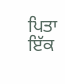ਪਿਤਾ ਇੱਕ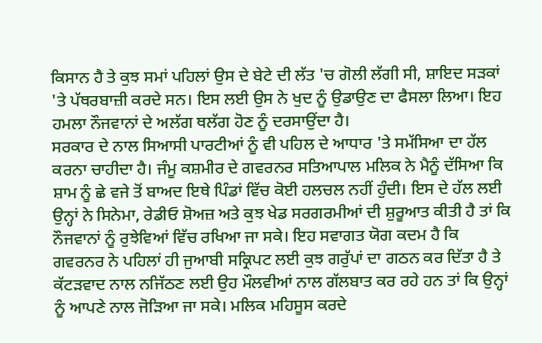ਕਿਸਾਨ ਹੈ ਤੇ ਕੁਝ ਸਮਾਂ ਪਹਿਲਾਂ ਉਸ ਦੇ ਬੇਟੇ ਦੀ ਲੱਤ 'ਚ ਗੋਲੀ ਲੱਗੀ ਸੀ, ਸ਼ਾਇਦ ਸੜਕਾਂ 'ਤੇ ਪੱਥਰਬਾਜ਼ੀ ਕਰਦੇ ਸਨ। ਇਸ ਲਈ ਉਸ ਨੇ ਖੁਦ ਨੂੰ ਉਡਾਉਣ ਦਾ ਫੈਸਲਾ ਲਿਆ। ਇਹ ਹਮਲਾ ਨੌਜਵਾਨਾਂ ਦੇ ਅਲੱਗ ਥਲੱਗ ਹੋਣ ਨੂੰ ਦਰਸਾਉਂਦਾ ਹੈ।
ਸਰਕਾਰ ਦੇ ਨਾਲ ਸਿਆਸੀ ਪਾਰਟੀਆਂ ਨੂੰ ਵੀ ਪਹਿਲ ਦੇ ਆਧਾਰ 'ਤੇ ਸਮੱਸਿਆ ਦਾ ਹੱਲ ਕਰਨਾ ਚਾਹੀਦਾ ਹੈ। ਜੰਮੂ ਕਸ਼ਮੀਰ ਦੇ ਗਵਰਨਰ ਸਤਿਆਪਾਲ ਮਲਿਕ ਨੇ ਮੈਨੂੰ ਦੱਸਿਆ ਕਿ ਸ਼ਾਮ ਨੂੰ ਛੇ ਵਜੇ ਤੋਂ ਬਾਅਦ ਇਥੇ ਪਿੰਡਾਂ ਵਿੱਚ ਕੋਈ ਹਲਚਲ ਨਹੀਂ ਹੁੰਦੀ। ਇਸ ਦੇ ਹੱਲ ਲਈ ਉਨ੍ਹਾਂ ਨੇ ਸਿਨੇਮਾ, ਰੇਡੀਓ ਸ਼ੋਅਜ਼ ਅਤੇ ਕੁਝ ਖੇਡ ਸਰਗਰਮੀਆਂ ਦੀ ਸ਼ੁਰੂਆਤ ਕੀਤੀ ਹੈ ਤਾਂ ਕਿ ਨੌਜਵਾਨਾਂ ਨੂੰ ਰੁਝੇਵਿਆਂ ਵਿੱਚ ਰਖਿਆ ਜਾ ਸਕੇ। ਇਹ ਸਵਾਗਤ ਯੋਗ ਕਦਮ ਹੈ ਕਿ ਗਵਰਨਰ ਨੇ ਪਹਿਲਾਂ ਹੀ ਜੁਆਬੀ ਸਕ੍ਰਿਪਟ ਲਈ ਕੁਝ ਗਰੁੱਪਾਂ ਦਾ ਗਠਨ ਕਰ ਦਿੱਤਾ ਹੈ ਤੇ ਕੱਟੜਵਾਦ ਨਾਲ ਨਜਿੱਠਣ ਲਈ ਉਹ ਮੌਲਵੀਆਂ ਨਾਲ ਗੱਲਬਾਤ ਕਰ ਰਹੇ ਹਨ ਤਾਂ ਕਿ ਉਨ੍ਹਾਂ ਨੂੰ ਆਪਣੇ ਨਾਲ ਜੋੜਿਆ ਜਾ ਸਕੇ। ਮਲਿਕ ਮਹਿਸੂਸ ਕਰਦੇ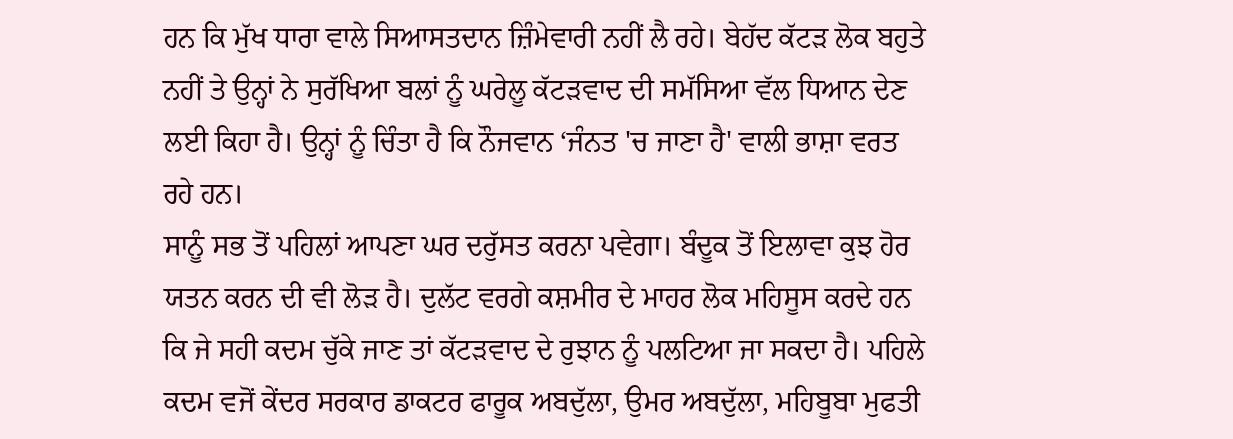ਹਨ ਕਿ ਮੁੱਖ ਧਾਰਾ ਵਾਲੇ ਸਿਆਸਤਦਾਨ ਜ਼ਿੰਮੇਵਾਰੀ ਨਹੀਂ ਲੈ ਰਹੇ। ਬੇਹੱਦ ਕੱਟੜ ਲੋਕ ਬਹੁਤੇ ਨਹੀਂ ਤੇ ਉਨ੍ਹਾਂ ਨੇ ਸੁਰੱਖਿਆ ਬਲਾਂ ਨੂੰ ਘਰੇਲੂ ਕੱਟੜਵਾਦ ਦੀ ਸਮੱਸਿਆ ਵੱਲ ਧਿਆਨ ਦੇਣ ਲਈ ਕਿਹਾ ਹੈ। ਉਨ੍ਹਾਂ ਨੂੰ ਚਿੰਤਾ ਹੈ ਕਿ ਨੌਜਵਾਨ ‘ਜੰਨਤ 'ਚ ਜਾਣਾ ਹੈ' ਵਾਲੀ ਭਾਸ਼ਾ ਵਰਤ ਰਹੇ ਹਨ।
ਸਾਨੂੰ ਸਭ ਤੋਂ ਪਹਿਲਾਂ ਆਪਣਾ ਘਰ ਦਰੁੱਸਤ ਕਰਨਾ ਪਵੇਗਾ। ਬੰਦੂਕ ਤੋਂ ਇਲਾਵਾ ਕੁਝ ਹੋਰ ਯਤਨ ਕਰਨ ਦੀ ਵੀ ਲੋੜ ਹੈ। ਦੁਲੱਟ ਵਰਗੇ ਕਸ਼ਮੀਰ ਦੇ ਮਾਹਰ ਲੋਕ ਮਹਿਸੂਸ ਕਰਦੇ ਹਨ ਕਿ ਜੇ ਸਹੀ ਕਦਮ ਚੁੱਕੇ ਜਾਣ ਤਾਂ ਕੱਟੜਵਾਦ ਦੇ ਰੁਝਾਨ ਨੂੰ ਪਲਟਿਆ ਜਾ ਸਕਦਾ ਹੈ। ਪਹਿਲੇ ਕਦਮ ਵਜੋਂ ਕੇਂਦਰ ਸਰਕਾਰ ਡਾਕਟਰ ਫਾਰੂਕ ਅਬਦੁੱਲਾ, ਉਮਰ ਅਬਦੁੱਲਾ, ਮਹਿਬੂਬਾ ਮੁਫਤੀ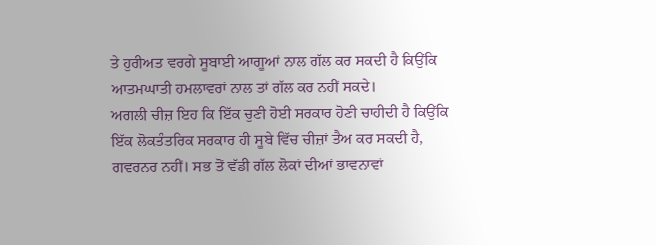ਤੇ ਹੁਰੀਅਤ ਵਰਗੇ ਸੂਬਾਈ ਆਗੂਆਂ ਨਾਲ ਗੱਲ ਕਰ ਸਕਦੀ ਹੈ ਕਿਉਂਕਿ ਆਤਮਘਾਤੀ ਹਮਲਾਵਰਾਂ ਨਾਲ ਤਾਂ ਗੱਲ ਕਰ ਨਹੀਂ ਸਕਦੇ।
ਅਗਲੀ ਚੀਜ਼ ਇਹ ਕਿ ਇੱਕ ਚੁਣੀ ਹੋਈ ਸਰਕਾਰ ਹੋਣੀ ਚਾਹੀਦੀ ਹੈ ਕਿਉਂਕਿ ਇੱਕ ਲੋਕਤੰਤਰਿਕ ਸਰਕਾਰ ਹੀ ਸੂਬੇ ਵਿੱਚ ਚੀਜ਼ਾਂ ਤੈਅ ਕਰ ਸਕਦੀ ਹੈ, ਗਵਰਨਰ ਨਹੀਂ। ਸਭ ਤੋਂ ਵੱਡੀ ਗੱਲ ਲੋਕਾਂ ਦੀਆਂ ਭਾਵਨਾਵਾਂ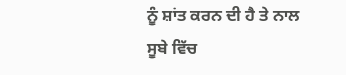ਨੂੰ ਸ਼ਾਂਤ ਕਰਨ ਦੀ ਹੈ ਤੇ ਨਾਲ ਸੂਬੇ ਵਿੱਚ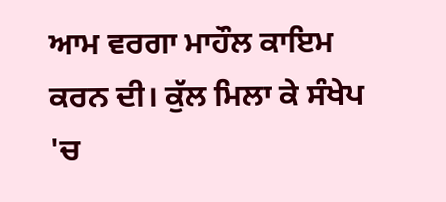ਆਮ ਵਰਗਾ ਮਾਹੌਲ ਕਾਇਮ ਕਰਨ ਦੀ। ਕੁੱਲ ਮਿਲਾ ਕੇ ਸੰਖੇਪ 'ਚ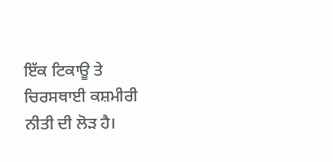ਇੱਕ ਟਿਕਾਊ ਤੇ ਚਿਰਸਥਾਈ ਕਸ਼ਮੀਰੀ ਨੀਤੀ ਦੀ ਲੋੜ ਹੈ।